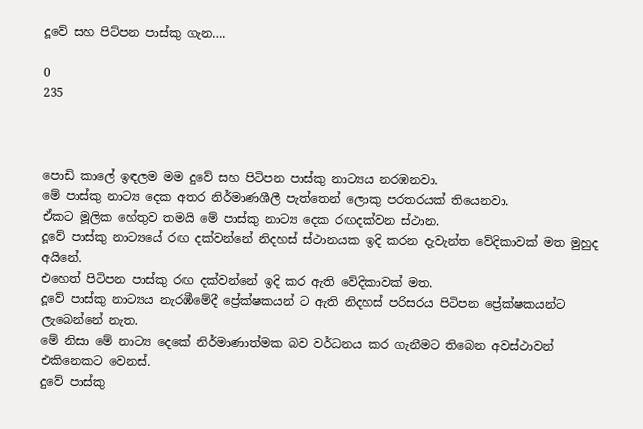දූවේ සහ පිට්පන පාස්කු ගැන….

0
235



පොඩි කාලේ ඉඳලම මම දුවේ සහ පිටිපන පාස්කු නාට්‍යය නරඹනවා.
මේ පාස්කු නාට්‍ය දෙක අතර නිර්මාණශීලී පැත්තෙන් ලොකු පරතරයක් තියෙනවා.
ඒකට මූලික හේතුව තමයි මේ පාස්කු නාට්‍ය දෙක රඟදක්වන ස්ථාන.
දූවේ පාස්කු නාට්‍යයේ රඟ දක්වන්නේ නිදහස් ස්ථානයක ඉදි කරන දැවැන්ත වේදිකාවක් මත මුහුද අයිනේ.
එහෙත් පිටිපන පාස්කු රඟ දක්වන්නේ ඉදි කර ඇති වේදිකාවක් මත.
දූවේ පාස්කු නාට්‍යය නැරඹීමේදී ප්‍රේක්ෂකයන් ට ඇති නිදහස් පරිසරය පිටිපන ප්‍රේක්ෂකයන්ට ලැබෙන්නේ නැත.
මේ නිසා මේ නාට්‍ය දෙකේ නිර්මාණාත්මක බව වර්ධනය කර ගැනීමට තිබෙන අවස්ථාවන් එකිනෙකට වෙනස්.
දුවේ පාස්කු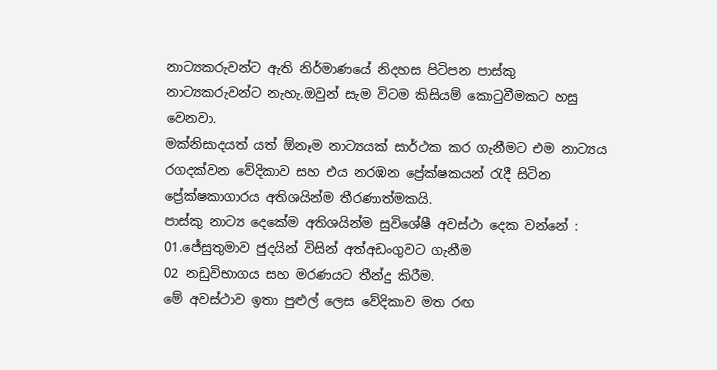නාට්‍යකරුවන්ට ඇති නිර්මාණයේ නිදහස පිටිපන පාස්කු නාට්‍යකරුවන්ට නැහැ.ඔවුන් සැම විටම කිසියම් කොටුවීමකට හසු වෙනවා.
මක්නිසාදයත් යත් ඕනෑම නාට්‍යයක් සාර්ථක කර ගැනීමට එම නාට්‍යය රගදක්වන වේදිකාව සහ එය නරඹන ප්‍රේක්ෂකයන් රැදී සිටින ප්‍රේක්ෂකාගාරය අතිශයින්ම තීරණාත්මකයි.
පාස්කු නාට්‍ය දෙකේම අතිශයින්ම සුවිශේෂී අවස්ථා දෙක වන්නේ :
01.ජේසුතුමාව ජුදයින් විසින් අත්අඩංගුවට ගැනීම
02 නඩුවිභාගය සහ මරණයට තීන්දු කිරීම.
මේ අවස්ථාව ඉතා පුළුල් ලෙස වේදිකාව මත රඟ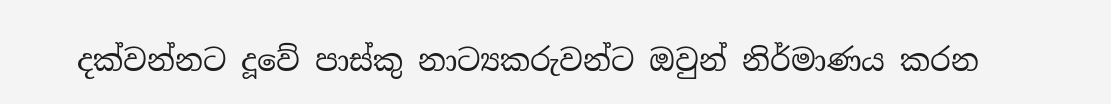දක්වන්නට දූවේ පාස්කු නාට්‍යකරුවන්ට ඔවුන් නිර්මාණය කරන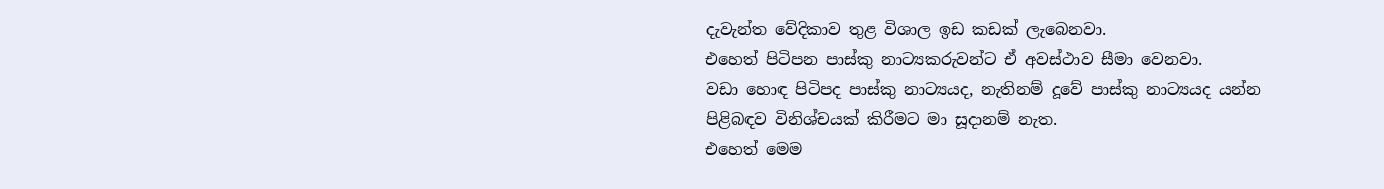දැවැන්ත වේදිකාව තුළ විශාල ඉඩ කඩක් ලැබෙනවා.
එහෙත් පිටිපන පාස්කු නාට්‍යකරුවන්ට ඒ අවස්ථාව සීමා වෙනවා.
වඩා හොඳ පිටිපද පාස්කු නාට්‍යයද, නැතිනම් දූවේ පාස්කු නාට්‍යයද යන්න පිළිබඳව විනිශ්චයක් කිරීමට මා සූදානම් නැත.
එහෙත් මෙම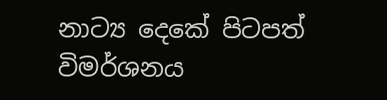නාට්‍ය දෙකේ පිටපත් විමර්ශනය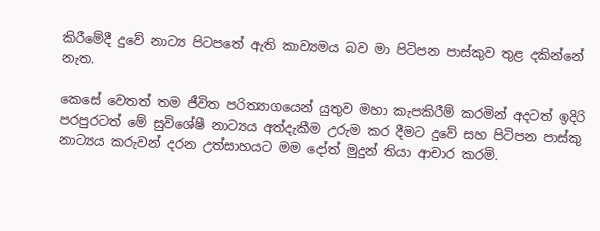කිරීමේදී දුවේ නාට්‍ය පිටපතේ ඇති කාව්‍යමය බව මා පිටිපන පාස්කුව තුළ දකින්නේ නැත.

කෙසේ වෙතත් තම ජීවිත පරිත්‍යාගයෙන් යුතුව මහා කැපකිරීම් කරමින් අදටත් ඉදිරි පරපුරටත් මේ සුවිශේෂී නාට්‍යය අත්දැකීම උරුම කර දීමට දුවේ සහ පිටිපන පාස්කු නාට්‍යය කරුවන් දරන උත්සාහයට මම දෝත් මුදුන් තියා ආචාර කරමි.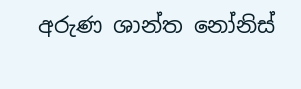අරුණ ශාන්ත නෝනිස්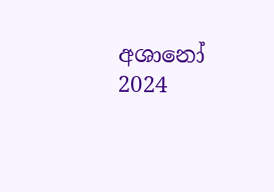අශානෝ
2024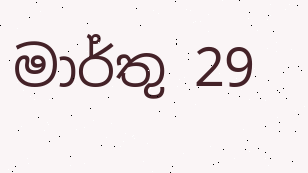මාර්තු 29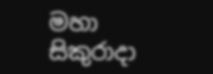මහා සිකුරාදා